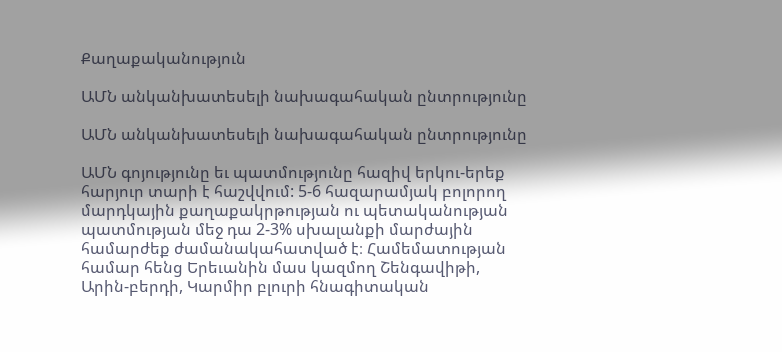Քաղաքականություն

ԱՄՆ անկանխատեսելի նախագահական ընտրությունը

ԱՄՆ անկանխատեսելի նախագահական ընտրությունը

ԱՄՆ գոյությունը եւ պատմությունը հազիվ երկու-երեք հարյուր տարի է հաշվվում: 5-6 հազարամյակ բոլորող մարդկային քաղաքակրթության ու պետականության պատմության մեջ դա 2-3% սխալանքի մարժային համարժեք ժամանակահատված է։ Համեմատության համար հենց Երեւանին մաս կազմող Շենգավիթի, Արին-բերդի, Կարմիր բլուրի հնագիտական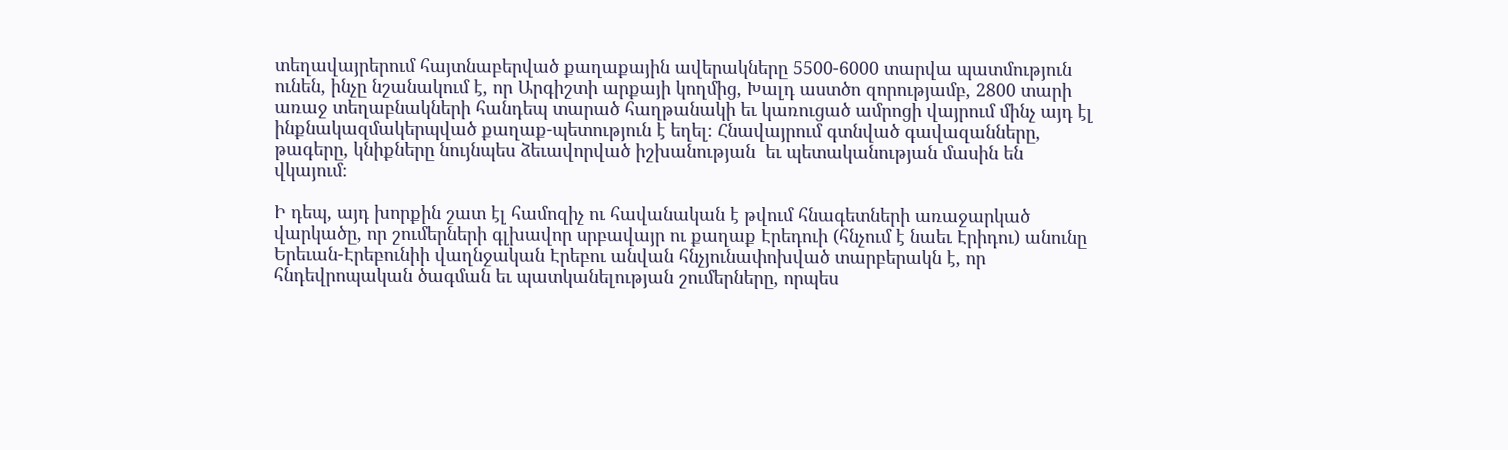տեղավայրերում հայտնաբերված քաղաքային ավերակները 5500-6000 տարվա պատմություն ունեն, ինչը նշանակում է, որ Արգիշտի արքայի կողմից, Խալդ աստծո զորությամբ, 2800 տարի առաջ տեղաբնակների հանդեպ տարած հաղթանակի եւ կառուցած ամրոցի վայրում մինչ այդ էլ ինքնակազմակերպված քաղաք-պետություն է եղել։ Հնավայրում գտնված գավազանները, թագերը, կնիքները նույնպես ձեւավորված իշխանության  եւ պետականության մասին են վկայում։

Ի դեպ, այդ խորքին շատ էլ համոզիչ ու հավանական է թվում հնագետների առաջարկած վարկածը, որ շումերների գլխավոր սրբավայր ու քաղաք Էրեդուի (հնչում է նաեւ Էրիդու) անունը Երեւան-Էրեբունիի վաղնջական Էրեբու անվան հնչյունափոխված տարբերակն է, որ հնդեվրոպական ծագման եւ պատկանելության շումերները, որպես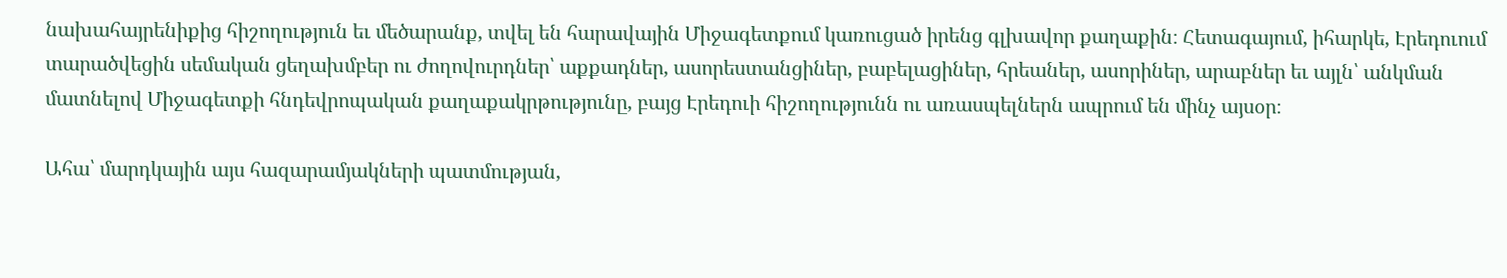նախահայրենիքից հիշողություն եւ մեծարանք, տվել են հարավային Միջագետքում կառուցած իրենց գլխավոր քաղաքին։ Հետագայում, իհարկե, Էրեդուում տարածվեցին սեմական ցեղախմբեր ու ժողովուրդներ՝ աքքադներ, ասորեստանցիներ, բաբելացիներ, հրեաներ, ասորիներ, արաբներ եւ այլն՝ անկման մատնելով Միջագետքի հնդեվրոպական քաղաքակրթությունը, բայց Էրեդուի հիշողությունն ու առասպելներն ապրում են մինչ այսօր։

Ահա՝ մարդկային այս հազարամյակների պատմության,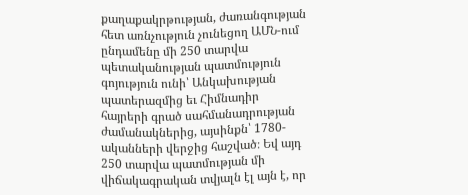քաղաքակրթության, ժառանգության հետ առնչություն չունեցող ԱՄՆ-ում ընդամենը մի 250 տարվա պետականության պատմություն գոյություն ունի՝ Անկախության պատերազմից եւ Հիմնադիր հայրերի գրած սահմանադրության ժամանակներից, այսինքն՝ 1780-ականների վերջից հաշված։ Եվ այդ 250 տարվա պատմության մի վիճակագրական տվյալն էլ այն է, որ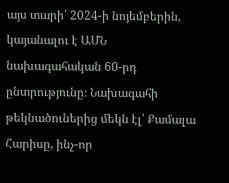այս տարի՝ 2024-ի նոյեմբերին, կայանալու է ԱՄՆ նախագահական 60-րդ ընտրությունը։ Նախագահի թեկնածուներից մեկն էլ՝ Քամալա Հարիսը, ինչ-որ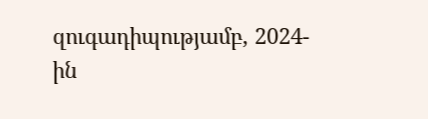զուգադիպությամբ, 2024-ին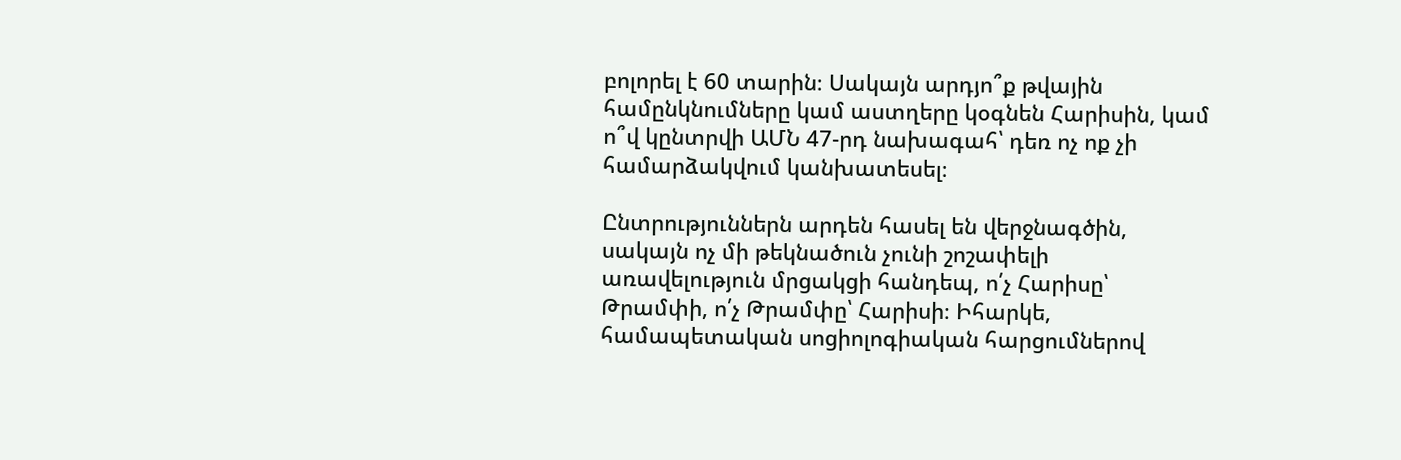բոլորել է 60 տարին։ Սակայն արդյո՞ք թվային համընկնումները կամ աստղերը կօգնեն Հարիսին, կամ ո՞վ կընտրվի ԱՄՆ 47-րդ նախագահ՝ դեռ ոչ ոք չի համարձակվում կանխատեսել։

Ընտրություններն արդեն հասել են վերջնագծին, սակայն ոչ մի թեկնածուն չունի շոշափելի առավելություն մրցակցի հանդեպ, ո՛չ Հարիսը՝ Թրամփի, ո՛չ Թրամփը՝ Հարիսի։ Իհարկե, համապետական սոցիոլոգիական հարցումներով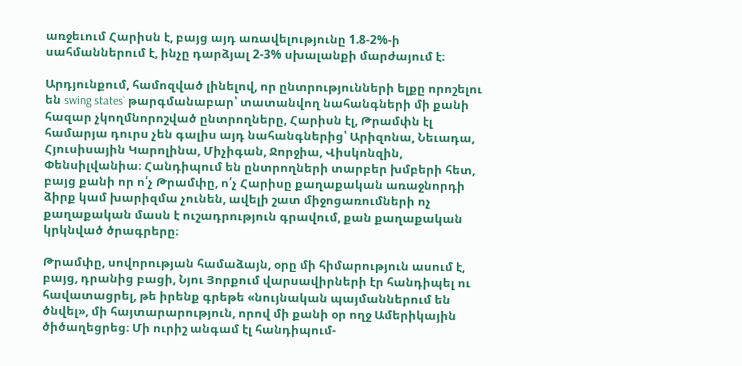առջեւում Հարիսն է, բայց այդ առավելությունը 1.8-2%-ի սահմաններում է, ինչը դարձյալ 2-3% սխալանքի մարժայում է։

Արդյունքում, համոզված լինելով, որ ընտրությունների ելքը որոշելու են swing states` թարգմանաբար՝ տատանվող նահանգների մի քանի հազար չկողմնորոշված ընտրողները, Հարիսն էլ, Թրամփն էլ համարյա դուրս չեն գալիս այդ նահանգներից՝ Արիզոնա, Նեւադա, Հյուսիսային Կարոլինա, Միչիգան, Ջորջիա, Վիսկոնզին, Փենսիլվանիա։ Հանդիպում են ընտրողների տարբեր խմբերի հետ, բայց քանի որ ո՛չ Թրամփը, ո՛չ Հարիսը քաղաքական առաջնորդի ձիրք կամ խարիզմա չունեն, ավելի շատ միջոցառումների ոչ քաղաքական մասն է ուշադրություն գրավում, քան քաղաքական կրկնված ծրագրերը։

Թրամփը, սովորության համաձայն, օրը մի հիմարություն ասում է, բայց, դրանից բացի, Նյու Յորքում վարսավիրների էր հանդիպել ու հավատացրել, թե իրենք գրեթե «նույնական պայմաններում են ծնվել», մի հայտարարություն, որով մի քանի օր ողջ Ամերիկային ծիծաղեցրեց։ Մի ուրիշ անգամ էլ հանդիպում-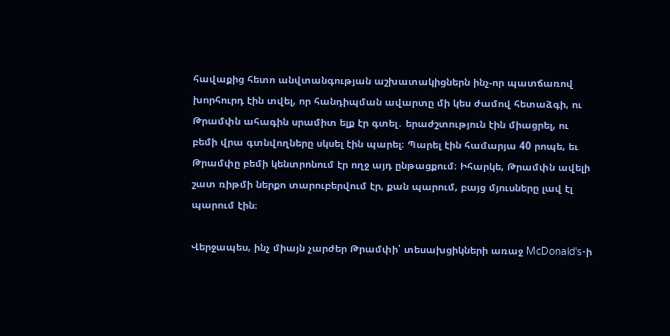հավաքից հետո անվտանգության աշխատակիցներն ինչ-որ պատճառով խորհուրդ էին տվել, որ հանդիպման ավարտը մի կես ժամով հետաձգի, ու Թրամփն ահագին սրամիտ ելք էր գտել․ երաժշտություն էին միացրել, ու բեմի վրա գտնվողները սկսել էին պարել։ Պարել էին համարյա 40 րոպե, եւ Թրամփը բեմի կենտրոնում էր ողջ այդ ընթացքում։ Իհարկե, Թրամփն ավելի շատ ռիթմի ներքո տարուբերվում էր, քան պարում, բայց մյուսները լավ էլ պարում էին։

Վերջապես, ինչ միայն չարժեր Թրամփի՝ տեսախցիկների առաջ McDonald's-ի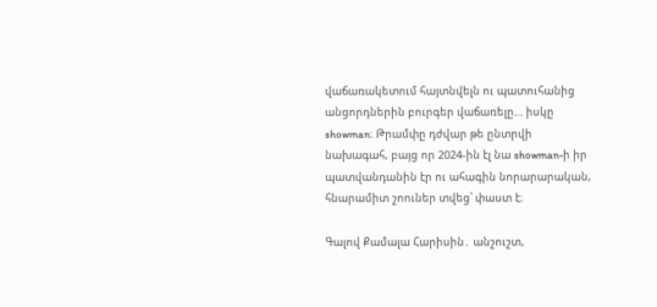վաճառակետում հայտնվելն ու պատուհանից անցորդներին բուրգեր վաճառելը... իսկը showman։ Թրամփը դժվար թե ընտրվի նախագահ, բայց որ 2024-ին էլ նա showman-ի իր պատվանդանին էր ու ահագին նորարարական, հնարամիտ շոուներ տվեց՝ փաստ է։

Գալով Քամալա Հարիսին․ անշուշտ,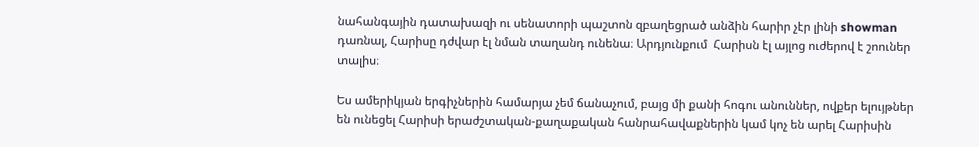նահանգային դատախազի ու սենատորի պաշտոն զբաղեցրած անձին հարիր չէր լինի showman դառնալ, Հարիսը դժվար էլ նման տաղանդ ունենա։ Արդյունքում  Հարիսն էլ այլոց ուժերով է շոուներ տալիս։

Ես ամերիկյան երգիչներին համարյա չեմ ճանաչում, բայց մի քանի հոգու անուններ, ովքեր ելույթներ են ունեցել Հարիսի երաժշտական-քաղաքական հանրահավաքներին կամ կոչ են արել Հարիսին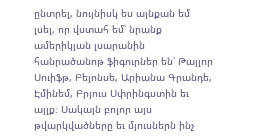ընտրել, նույնիսկ ես այնքան եմ լսել, որ վստահ եմ՝ նրանք ամերիկյան լսարանին հանրածանոթ ֆիգուրներ են՝ Թայլոր Սուիֆթ, Բեյոնսե, Արիանա Գրանդե, Էմինեմ, Բրյուս Սփրինգստին եւ այլք։ Սակայն բոլոր այս թվարկվածները եւ մյուսներն ինչ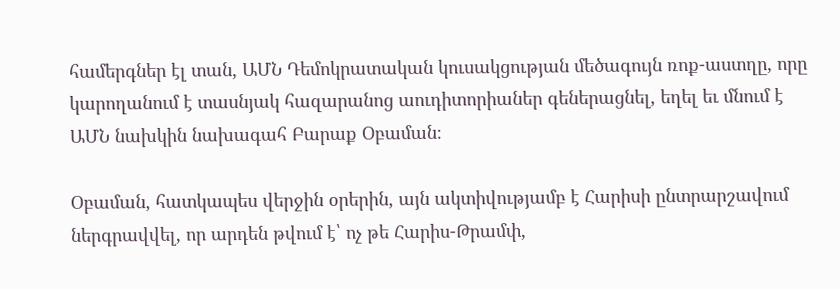համերգներ էլ տան, ԱՄՆ Դեմոկրատական կուսակցության մեծագույն ռոք-աստղը, որը կարողանում է տասնյակ հազարանոց աուդիտորիաներ գեներացնել, եղել եւ մնում է ԱՄՆ նախկին նախագահ Բարաք Օբաման։

Օբաման, հատկապես վերջին օրերին, այն ակտիվությամբ է Հարիսի ընտրարշավում ներգրավվել, որ արդեն թվում է՝ ոչ թե Հարիս-Թրամփ,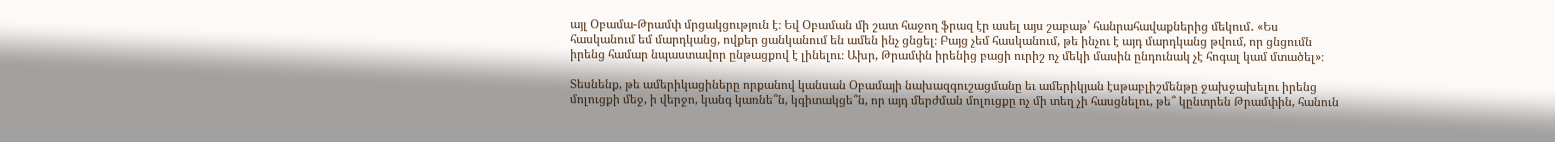այլ Օբամա-Թրամփ մրցակցություն է։ Եվ Օբաման մի շատ հաջող ֆրազ էր ասել այս շաբաթ՝ հանրահավաքներից մեկում․ «Ես հասկանում եմ մարդկանց, ովքեր ցանկանում են ամեն ինչ ցնցել։ Բայց չեմ հասկանում, թե ինչու է այդ մարդկանց թվում, որ ցնցումն իրենց համար նպաստավոր ընթացքով է լինելու։ Ախր, Թրամփն իրենից բացի ուրիշ ոչ մեկի մասին ընդունակ չէ հոգալ կամ մտածել»։

Տեսնենք, թե ամերիկացիները որքանով կանսան Օբամայի նախազգուշացմանը եւ ամերիկյան էսթաբլիշմենթը ջախջախելու իրենց մոլուցքի մեջ, ի վերջո, կանգ կառնե՞ն, կգիտակցե՞ն, որ այդ մերժման մոլուցքը ոչ մի տեղ չի հասցնելու, թե՞ կընտրեն Թրամփին, հանուն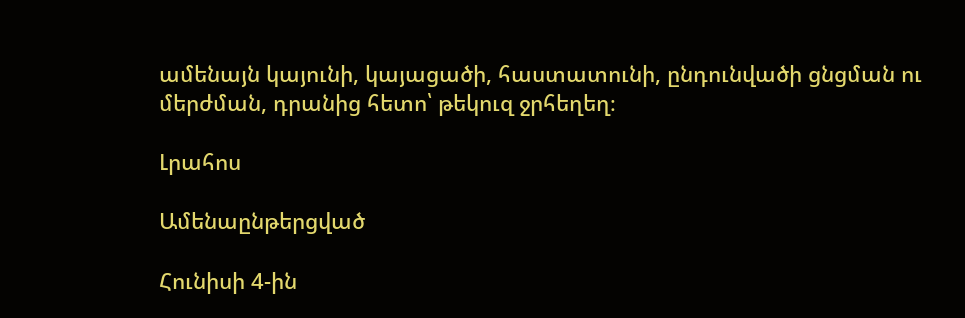ամենայն կայունի, կայացածի, հաստատունի, ընդունվածի ցնցման ու մերժման, դրանից հետո՝ թեկուզ ջրհեղեղ։

Լրահոս

Ամենաընթերցված

Հունիսի 4-ին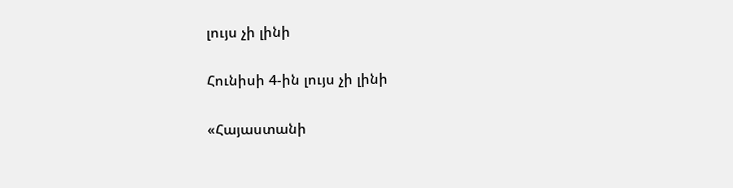լույս չի լինի

Հունիսի 4-ին լույս չի լինի

«Հայաստանի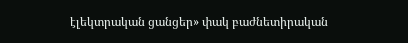էլեկտրական ցանցեր» փակ բաժնետիրական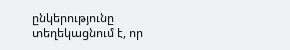ընկերությունը տեղեկացնում է, որ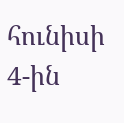հունիսի 4-ին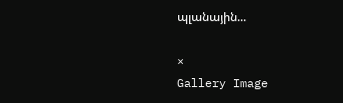պլանային...

×
Gallery Image